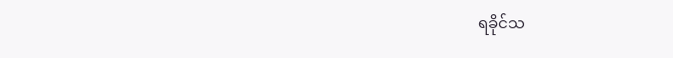ရခိုင်သ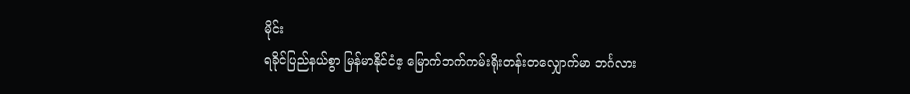မိုင်း
ရခိုင်ပြည်နယ်စွာ မြန်မာနိုင်ငံဧ့ မြောက်ဘက်ကမ်းရိုးတန်းတလျှောက်မာ ဘင်္ဂလား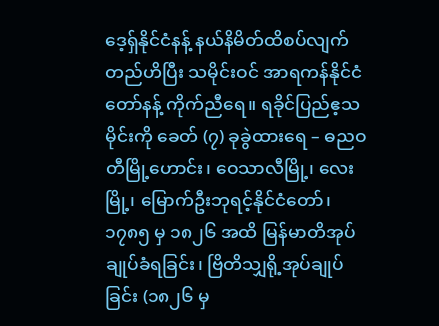ဒေ့ရှ်နိုင်ငံနန့် နယ်နိမိတ်ထိစပ်လျက်တည်ဟိပြီး သမိုင်းဝင် အာရကန်နိုင်ငံတော်နန့် ကိုက်ညီရေ။ ရခိုင်ပြည်ဧ့သမိုင်းကို ခေတ် (၇) ခုခွဲထားရေ – ဓညဝတီမြို့ဟောင်း၊ ဝေသာလီမြို့၊ လေးမြို့၊ မြောက်ဦးဘုရင့်နိုင်ငံတော်၊ ၁၇၈၅ မှ ၁၈၂၆ အထိ မြန်မာတိအုပ်ချုပ်ခံရခြင်း၊ ဗြိတိသျှရို့အုပ်ချုပ်ခြင်း (၁၈၂၆ မှ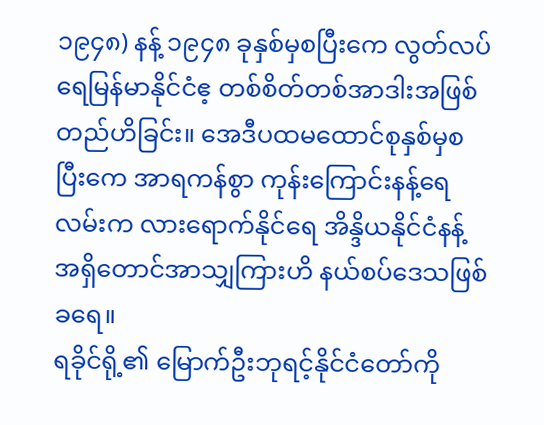၁၉၄၈) နန့် ၁၉၄၈ ခုနှစ်မှစပြီးကေ လွတ်လပ်ရေမြန်မာနိုင်ငံဧ့ တစ်စိတ်တစ်အာဒါးအဖြစ် တည်ဟိခြင်း။ အေဒီပထမထောင်စုနှစ်မှစပြီးကေ အာရကန်စွာ ကုန်းကြောင်းနန့်ရေလမ်းက လားရောက်နိုင်ရေ အိန္ဒိယနိုင်ငံနန့် အရှိတောင်အာသျှကြားဟိ နယ်စပ်ဒေသဖြစ်ခရေ။
ရခိုင်ရို့၏ မြောက်ဦးဘုရင့်နိုင်ငံတော်ကို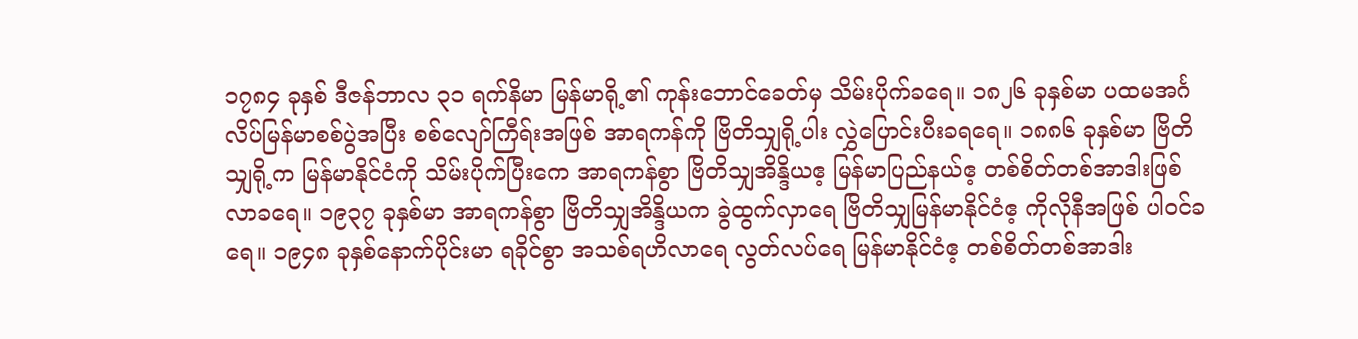၁၇၈၄ ခုနှစ် ဒီဇန်ဘာလ ၃၁ ရက်နိမာ မြန်မာရို့၏ ကုန်းဘောင်ခေတ်မှ သိမ်းပိုက်ခရေ။ ၁၈၂၆ ခုနှစ်မာ ပထမအင်္ဂလိပ်မြန်မာစစ်ပွဲအပြီး စစ်လျော်ကြီရ်းအဖြစ် အာရကန်ကို ဗြိတိသျှရို့ပါး လွှဲပြောင်းပီးခရရေ။ ၁၈၈၆ ခုနှစ်မာ ဗြိတိသျှရို့က မြန်မာနိုင်ငံကို သိမ်းပိုက်ပြီးကေ အာရကန်စွာ ဗြိတိသျှအိန္ဒိယဧ့ မြန်မာပြည်နယ်ဧ့ တစ်စိတ်တစ်အာဒါးဖြစ်လာခရေ။ ၁၉၃၇ ခုနှစ်မာ အာရကန်စွာ ဗြိတိသျှအိန္ဒိယက ခွဲထွက်လှာရေ ဗြိတိသျှမြန်မာနိုင်ငံဧ့ ကိုလိုနီအဖြစ် ပါဝင်ခရေ။ ၁၉၄၈ ခုနှစ်နောက်ပိုင်းမာ ရခိုင်စွာ အသစ်ရဟိလာရေ လွတ်လပ်ရေ မြန်မာနိုင်ငံဧ့ တစ်စိတ်တစ်အာဒါး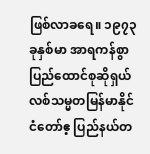ဖြစ်လာခရေ။ ၁၉၇၃ ခုနှစ်မာ အာရကန်စွာ ပြည်ထောင်စုဆိုရှယ်လစ်သမ္မတမြန်မာနိုင်ငံတော်ဧ့ ပြည်နယ်တ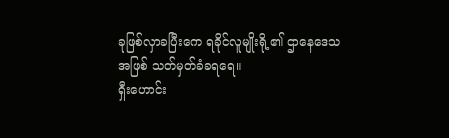ခုဖြစ်လှာခပြီးကေ ရခိုင်လူမျိုးရို့၏ ဌာနေဒေသအဖြစ် သတ်မှတ်ခံခရရေ။
ရှီးဟောင်း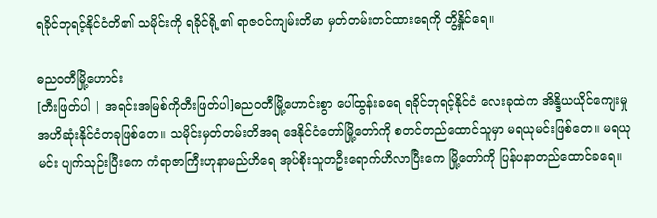ရခိုင်ဘုရင့်နိုင်ငံတိ၏ သမိုင်းကို ရခိုင်ရို့၏ ရာဇဝင်ကျမ်းတိမာ မှတ်တမ်းတင်ထားရေကို တွိ့နှိုင်ရေ။

ဓညဝတီမြို့ဟောင်း
[တီးဖြတ်ပါ | အရင်းအမြစ်ကိုတီးဖြတ်ပါ]ဓညဝတီမြို့ဟောင်းစွာ ပေါ်ထွန်းခရေ ရခိုင်ဘုရင့်နိုင်ငံ လေးခုထဲက အိန္ဒိယယိုင်ကျေးမှု အဟိဆုံးနိုင်ငံတခုဖြစ်တေ။ သမိုင်းမှတ်တမ်းတိအရ ဒေနိုင်ငံတော်မြို့တော်ကို စတင်တည်ထောင်သူမှာ မရယုမင်းဖြစ်တေ။ မရယုမင်း ပျက်သုဉ်းပြီးကေ ကံရာဇာကြီးဟုနာမည်ဟိရေ အုပ်စိုးသူတဦးရောက်ဟိလာပြီးကေ မြို့တော်ကို ပြန်ပနာတည်ထောင်ခရေ။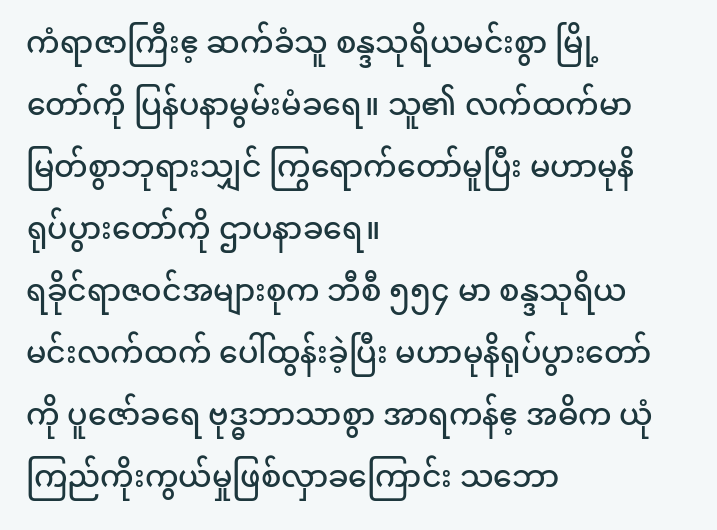ကံရာဇာကြီးဧ့ ဆက်ခံသူ စန္ဒသုရိယမင်းစွာ မြို့တော်ကို ပြန်ပနာမွမ်းမံခရေ။ သူ၏ လက်ထက်မာ မြတ်စွာဘုရားသျှင် ကြွရောက်တော်မူပြီး မဟာမုနိရုပ်ပွားတော်ကို ဌာပနာခရေ။
ရခိုင်ရာဇဝင်အများစုက ဘီစီ ၅၅၄ မာ စန္ဒသုရိယမင်းလက်ထက် ပေါ်ထွန်းခဲ့ပြီး မဟာမုနိရုပ်ပွားတော်ကို ပူဇော်ခရေ ဗုဒ္ဓဘာသာစွာ အာရကန်ဧ့ အဓိက ယုံကြည်ကိုးကွယ်မှုဖြစ်လှာခကြောင်း သဘော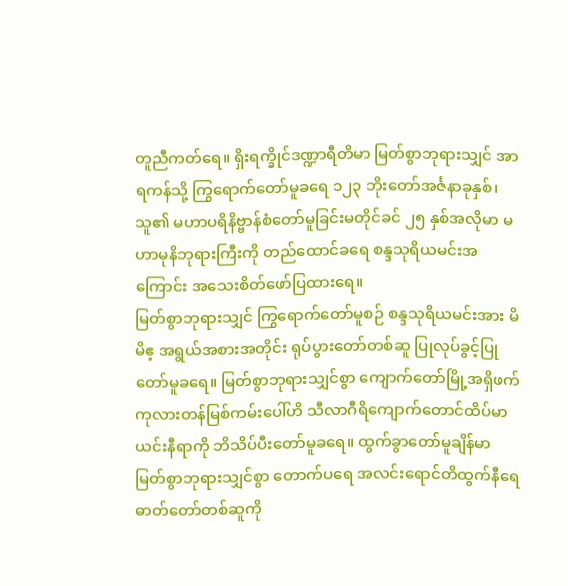တူညီကတ်ရေ။ ရှိးရက္ခိုင်ဒဏ္ဍာရီတိမာ မြတ်စွာဘုရားသျှင် အာရကန်သို့ ကြွရောက်တော်မူခရေ ၁၂၃ ဘိုးတော်အင်္ဇနာခုနှစ်၊ သူ၏ မဟာပရိနိဗ္ဗာန်စံတော်မူခြင်းမတိုင်ခင် ၂၅ နှစ်အလိုမာ မဟာမုနိဘုရားကြီးကို တည်ထောင်ခရေ စန္ဒသုရိယမင်းအကြောင်း အသေးစိတ်ဖော်ပြထားရေ။
မြတ်စွာဘုရားသျှင် ကြွရောက်တော်မူစဉ် စန္ဒသုရိယမင်းအား မိမိဧ့ အရွယ်အစားအတိုင်း ရုပ်ပွားတော်တစ်ဆူ ပြုလုပ်ခွင့်ပြုတော်မူခရေ။ မြတ်စွာဘုရားသျှင်စွာ ကျောက်တော်မြို့အရှိဖက် ကုလားတန်မြစ်ကမ်းပေါ်ဟိ သီလာဂီရိကျောက်တောင်ထိပ်မာ ယင်းနီရာကို ဘိသိပ်ပီးတော်မူခရေ။ ထွက်ခွာတော်မူချိန်မာ မြတ်စွာဘုရားသျှင်စွာ တောက်ပရေ အလင်းရောင်တိထွက်နီရေ ဓာတ်တော်တစ်ဆူကို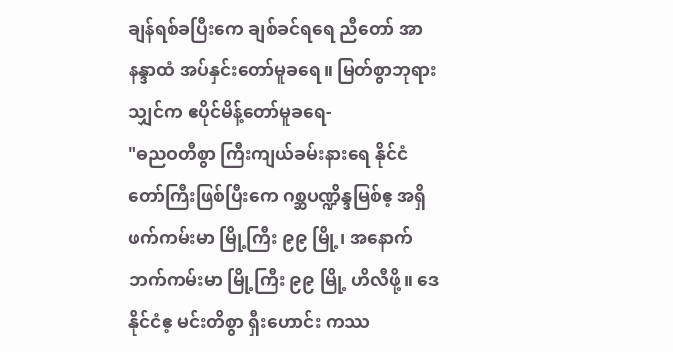ချန်ရစ်ခပြီးကေ ချစ်ခင်ရရေ ညီတော် အာနန္ဒာထံ အပ်နှင်းတော်မူခရေ။ မြတ်စွာဘုရားသျှင်က ဧပိုင်မိန့်တော်မူခရေ-
"ဓညဝတီစွာ ကြီးကျယ်ခမ်းနားရေ နိုင်ငံတော်ကြီးဖြစ်ပြီးကေ ဂစ္ဆပဏ္ဍိန္ဒမြစ်ဧ့ အရှိဖက်ကမ်းမာ မြို့ကြီး ၉၉ မြို့၊ အနောက်ဘက်ကမ်းမာ မြို့ကြီး ၉၉ မြို့ ဟိလီဖို့။ ဒေနိုင်ငံဧ့ မင်းတိစွာ ရှီးဟောင်း ကဿ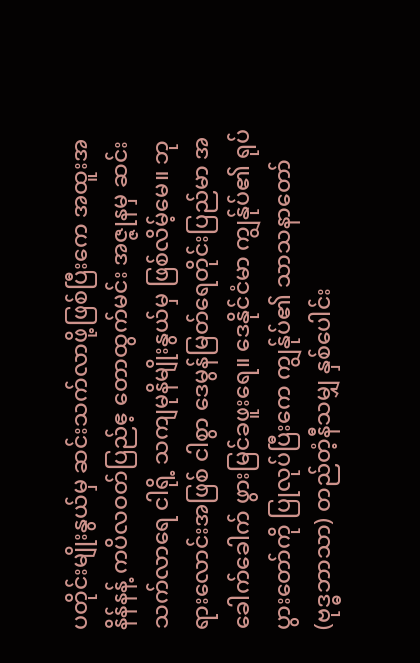ပတိုင်းမျိုးနွယ်မှ ဆင်းသက်လာဖို့ဖြစ်ပြီးကေ အထူးအနိန်နန့် ကပိလဝတ်ပြည်ဧ့ တောထွက်မင်း အဇ္ဇုနမှ ဆင်းသက်လာရေ ငါရို့ သကျမုနိမျိုးနွယ်မှ ဖြစ်လိမ့်မေ။ ဘုရားလောင်းအဖြစ် ငါစွာ ဒေမွန်မြတ်ရေတိုင်းပြည်မာ အခေါက်ခေါက် ဖွားမြင်ခဖူးရေ။ ဒေနိုင်ငံမာ ကျွန်ုပ်၏ ရုပ်ပွားတော်ကို ပြုလုပ်ပြီးကေ ကျွန်ုပ်၏ သာသနာတော် (ဗုဒ္ဓဘာသာ) တည်တံ့နီသမျှ နှစ်ပေါင်း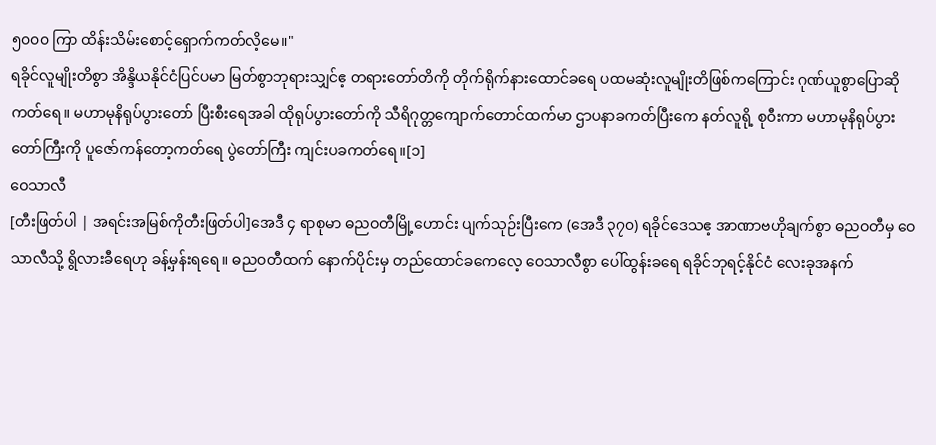၅၀၀၀ ကြာ ထိန်းသိမ်းစောင့်ရှောက်ကတ်လိ့မေ။"
ရခိုင်လူမျိုးတိစွာ အိန္ဒိယနိုင်ငံပြင်ပမာ မြတ်စွာဘုရားသျှင်ဧ့ တရားတော်တိကို တိုက်ရိုက်နားထောင်ခရေ ပထမဆုံးလူမျိုးတိဖြစ်ကကြောင်း ဂုဏ်ယူစွာပြောဆိုကတ်ရေ။ မဟာမုနိရုပ်ပွားတော် ပြီးစီးရေအခါ ထိုရုပ်ပွားတော်ကို သီရိဂုတ္တကျောက်တောင်ထက်မာ ဌာပနာခကတ်ပြီးကေ နတ်လူရို့ စုဝီးကာ မဟာမုနိရုပ်ပွားတော်ကြီးကို ပူဇော်ကန်တော့ကတ်ရေ ပွဲတော်ကြီး ကျင်းပခကတ်ရေ။[၁]
ဝေသာလီ
[တီးဖြတ်ပါ | အရင်းအမြစ်ကိုတီးဖြတ်ပါ]အေဒီ ၄ ရာစုမာ ဓညဝတီမြို့ဟောင်း ပျက်သုဉ်းပြီးကေ (အေဒီ ၃၇၀) ရခိုင်ဒေသဧ့ အာဏာဗဟိုချက်စွာ ဓညဝတီမှ ဝေသာလီသို့ ရွိလားခီရေဟု ခန့်မှန်းရရေ။ ဓညဝတီထက် နောက်ပိုင်းမှ တည်ထောင်ခကေလေ့ ဝေသာလီစွာ ပေါ်ထွန်းခရေ ရခိုင်ဘုရင့်နိုင်ငံ လေးခုအနက်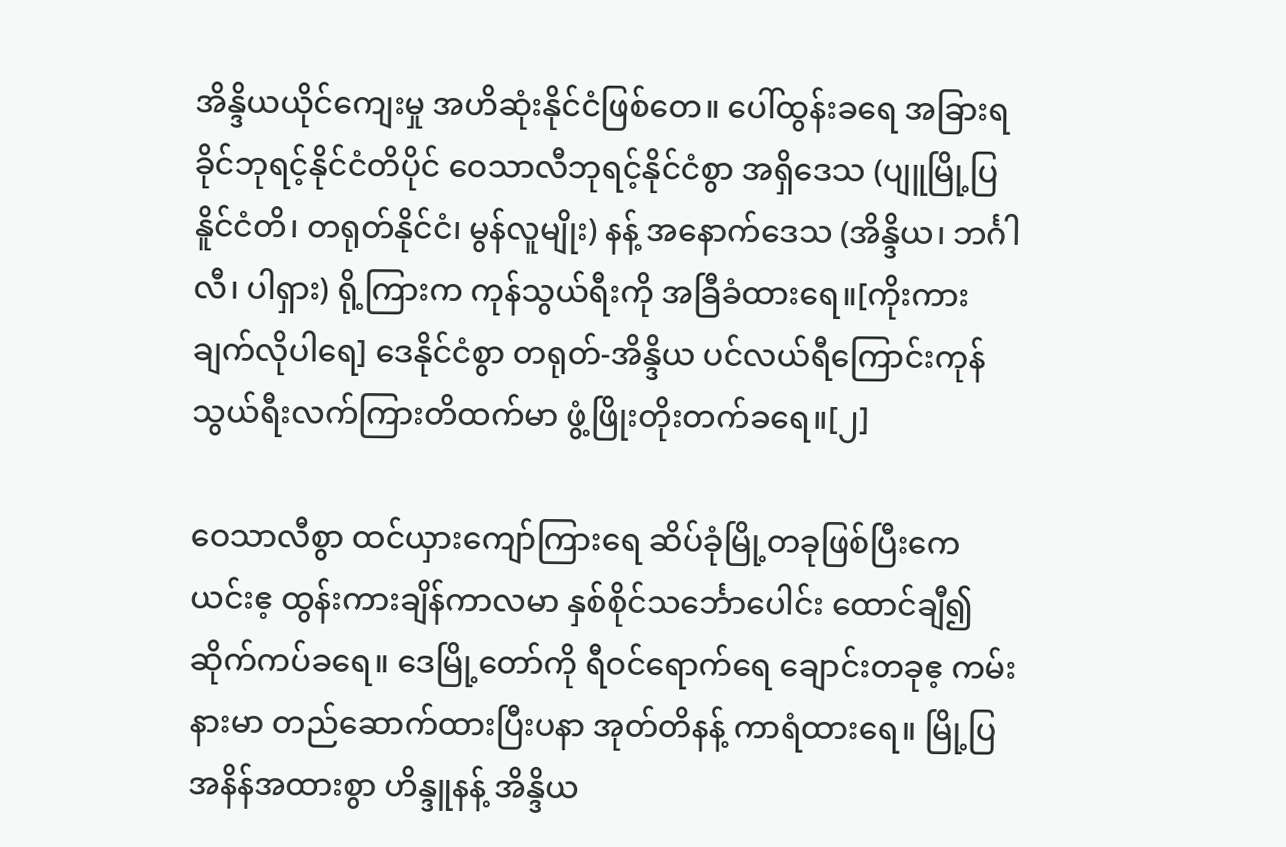အိန္ဒိယယိုင်ကျေးမှု အဟိဆုံးနိုင်ငံဖြစ်တေ။ ပေါ်ထွန်းခရေ အခြားရခိုင်ဘုရင့်နိုင်ငံတိပိုင် ဝေသာလီဘုရင့်နိုင်ငံစွာ အရှိဒေသ (ပျူမြို့ပြနိူင်ငံတိ၊ တရုတ်နိုင်ငံ၊ မွန်လူမျိုး) နန့် အနောက်ဒေသ (အိန္ဒိယ၊ ဘင်္ဂါလီ၊ ပါရှား) ရို့ကြားက ကုန်သွယ်ရီးကို အခြီခံထားရေ။[ကိုးကားချက်လိုပါရေ] ဒေနိုင်ငံစွာ တရုတ်-အိန္ဒိယ ပင်လယ်ရီကြောင်းကုန်သွယ်ရီးလက်ကြားတိထက်မာ ဖွံ့ဖြိုးတိုးတက်ခရေ။[၂]

ဝေသာလီစွာ ထင်ယှားကျော်ကြားရေ ဆိပ်ခုံမြို့တခုဖြစ်ပြီးကေ ယင်းဧ့ ထွန်းကားချိန်ကာလမာ နှစ်စိုင်သင်္ဘောပေါင်း ထောင်ချီ၍ ဆိုက်ကပ်ခရေ။ ဒေမြို့တော်ကို ရီဝင်ရောက်ရေ ချောင်းတခုဧ့ ကမ်းနားမာ တည်ဆောက်ထားပြီးပနာ အုတ်တိနန့် ကာရံထားရေ။ မြို့ပြအနိန်အထားစွာ ဟိန္ဒူနန့် အိန္ဒိယ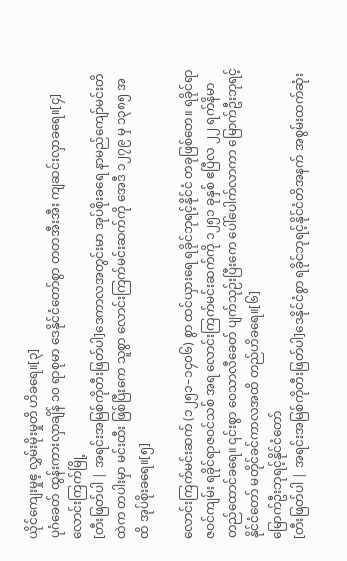ယိုင်ကျေးမှုဧ့ လွှမ်းမိုးမှုတိ ဟိခရေ။[၃]
ပုဂံခေတ် ထွန်းကားလှာချိန် ၁၀ ရာစုမာ ဒေနိုင်ငံတော်စွာ တတအီးအီး ကျဆင်းလှာခရေ။[၄]
လောင်းကြက်မြို့
[တီးဖြတ်ပါ | အရင်းအမြစ်ကိုတီးဖြတ်ပါ]ဒေကာလအတွင်းမာ အုပ်စိုးခရေ နာမည်ကျော်မင်းတိထဲက တပါးမှာ မင်းထီး ဖြစ်ပြီးကေ သူစွာ လောင်းကြက်မင်းဆက်ကို အေဒီ ၁၂၇၉ မှ ၁၃၈၅ အထိ အုပ်စိုးခရေ။[၅]

လောင်းကြက်မင်းဆက် (၁၂၅၁–၁၄၀၆) စွာ ထင်ယှားရေ ရခိုင်ဘုရင့်နိုင်ငံ တခုဖြစ်တေ။ ရခိုင်ရာဇဝင်ကျမ်း ရခိုင်ရာဇဝင်သစ် အရ လောင်းကြက်မင်းဆက်ကို ၁၂၅၁ ခုနှစ် ဧပြီလ ၂၂ ရက်နိမာ တည်ထောင်ခရေ။ ၎င်းစွာ ဝေသာလီခေတ် ပျက်သုဉ်းပြီးကေ ပေါ်ပေါက်လာကာ မြောက်ဦးဘုရင့်နိုင်ငံတော် မတိုင်ခင်ကာလအထိ တည်ဟိခရေ။[၆]
မြောက်ဦးဘုရင့်နိုင်ငံတော်
[တီးဖြတ်ပါ | အရင်းအမြစ်ကိုတီးဖြတ်ပါ]ဒေနိုင်ငံစွာ ရခိုင်ဘုရင့်နိုင်ငံတိအနက် အစွမ်းထက်ဆုံး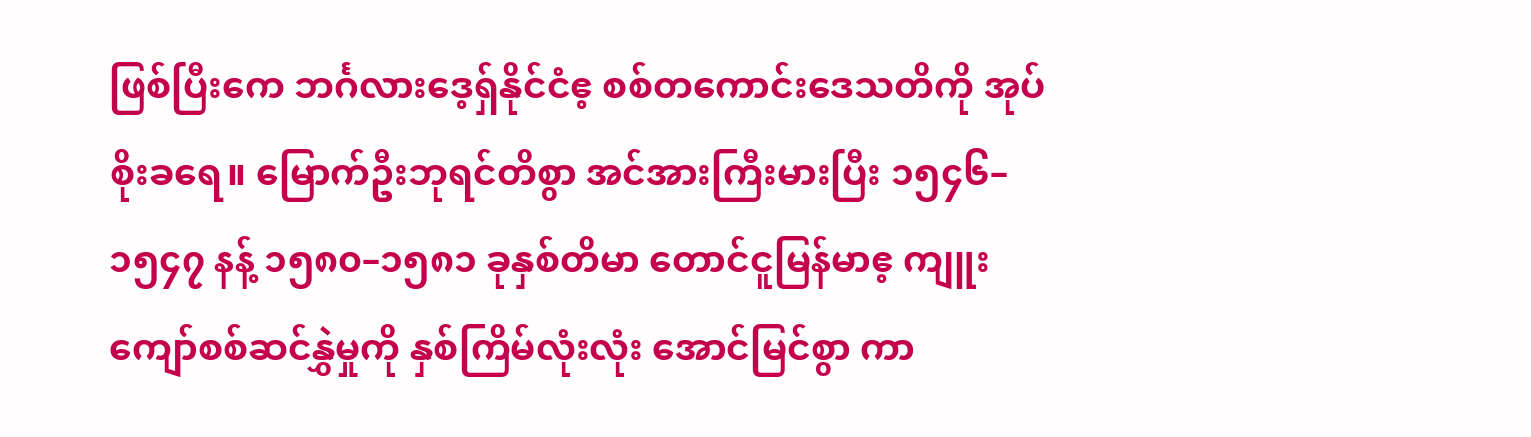ဖြစ်ပြီးကေ ဘင်္ဂလားဒေ့ရှ်နိုင်ငံဧ့ စစ်တကောင်းဒေသတိကို အုပ်စိုးခရေ။ မြောက်ဦးဘုရင်တိစွာ အင်အားကြီးမားပြီး ၁၅၄၆–၁၅၄၇ နန့် ၁၅၈၀–၁၅၈၁ ခုနှစ်တိမာ တောင်ငူမြန်မာဧ့ ကျူးကျော်စစ်ဆင်နွှဲမှုကို နှစ်ကြိမ်လုံးလုံး အောင်မြင်စွာ ကာ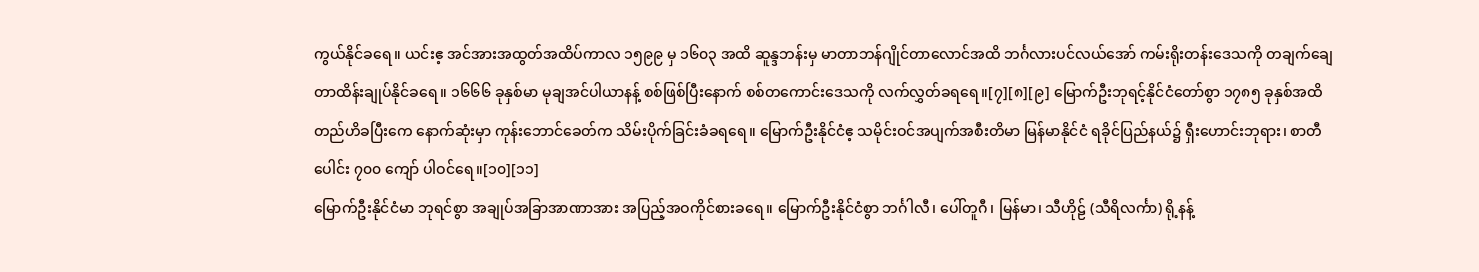ကွယ်နိုင်ခရေ။ ယင်းဧ့ အင်အားအထွတ်အထိပ်ကာလ ၁၅၉၉ မှ ၁၆၀၃ အထိ ဆူန္ဒဘန်းမှ မာတာဘန်ဂျိုင်တာလောင်အထိ ဘင်္ဂလားပင်လယ်အော် ကမ်းရိုးတန်းဒေသကို တချက်ချေတာထိန်းချုပ်နိုင်ခရေ။ ၁၆၆၆ ခုနှစ်မာ မုချအင်ပါယာနန့် စစ်ဖြစ်ပြီးနောက် စစ်တကောင်းဒေသကို လက်လွှတ်ခရရေ။[၇][၈][၉] မြောက်ဦးဘုရင့်နိုင်ငံတော်စွာ ၁၇၈၅ ခုနှစ်အထိ တည်ဟိခပြီးကေ နောက်ဆုံးမှာ ကုန်းဘောင်ခေတ်က သိမ်းပိုက်ခြင်းခံခရရေ။ မြောက်ဦးနိုင်ငံဧ့ သမိုင်းဝင်အပျက်အစီးတိမာ မြန်မာနိုင်ငံ ရခိုင်ပြည်နယ်၌ ရှီးဟောင်းဘုရား၊ စာတီပေါင်း ၇၀၀ ကျော် ပါဝင်ရေ။[၁၀][၁၁]
မြောက်ဦးနိုင်ငံမာ ဘုရင်စွာ အချုပ်အခြာအာဏာအား အပြည့်အဝကိုင်စားခရေ။ မြောက်ဦးနိုင်ငံစွာ ဘင်္ဂါလီ၊ ပေါ်တူဂီ၊ မြန်မာ၊ သီဟိုဠ် (သီရိလင်္ကာ) ရို့နန့်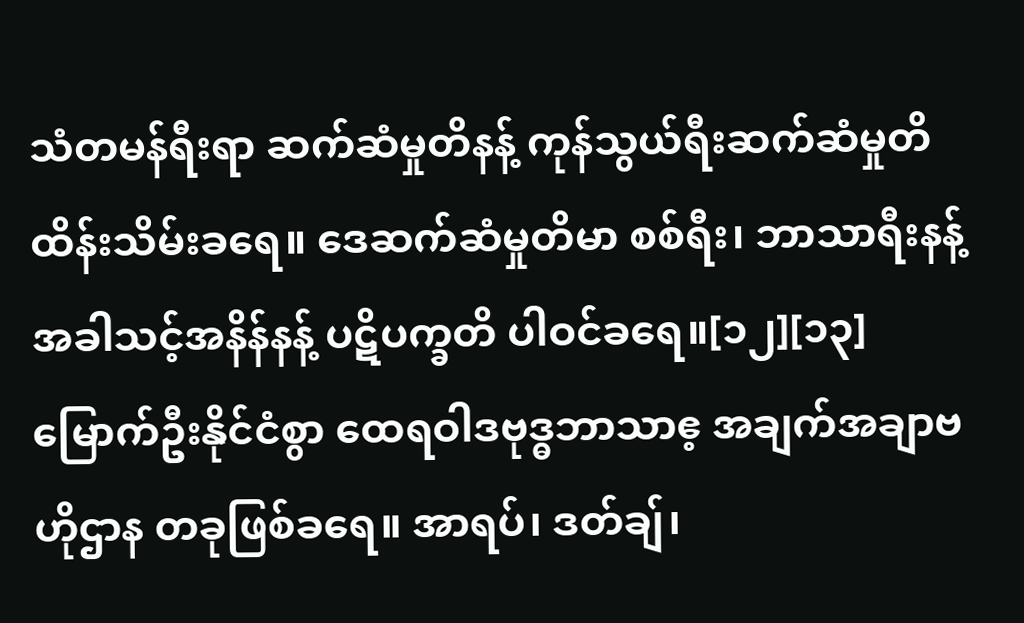သံတမန်ရီးရာ ဆက်ဆံမှုတိနန့် ကုန်သွယ်ရီးဆက်ဆံမှုတိ ထိန်းသိမ်းခရေ။ ဒေဆက်ဆံမှုတိမာ စစ်ရီး၊ ဘာသာရီးနန့် အခါသင့်အနိန်နန့် ပဋိပက္ခတိ ပါဝင်ခရေ။[၁၂][၁၃]
မြောက်ဦးနိုင်ငံစွာ ထေရဝါဒဗုဒ္ဓဘာသာဧ့ အချက်အချာဗဟိုဌာန တခုဖြစ်ခရေ။ အာရပ်၊ ဒတ်ချ်၊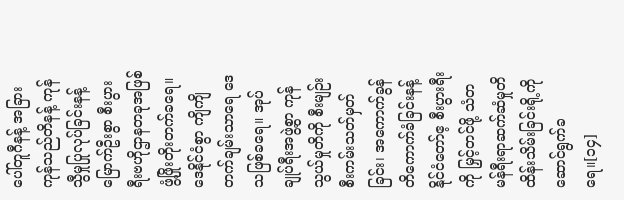ပေါ်တူဂီနန့် အခြားကုန်သည်တိနန့် ကုန်သွီမှုပြုလုပ်ခြင်းနန့် မြောက်ဦးစွာ စီးပွားရီးဗဟိုဌာနတခုအဖြစ် ဖွံ့ဖြိုးတိုးတက်ခရေ။ ဒေနိုင်ငံစွာ ကျိကျိတက်ချမ်းသာရေ ဒေသဖြစ်ခရေ။ အုပ်ချုပ်ရီးအဖွဲ့စွာ ကုန်သွယ်မှုတိကို စီးမျဉ်းစီးကမ်းသတ်မှတ်ခြင်း၊ အကောက်ခွန်တိကောက်ခံခြင်းနန့် နိုင်ငံတော်ဧ့ စီးပွားရီးကို မြှင့်တင်ဖို့ သံတမန်ရီးရာဆက်ဆံမှုတိ ထိန်းသိမ်းခြင်းရို့ကို ဆောင်ရွက်ခရေ။[၁၄]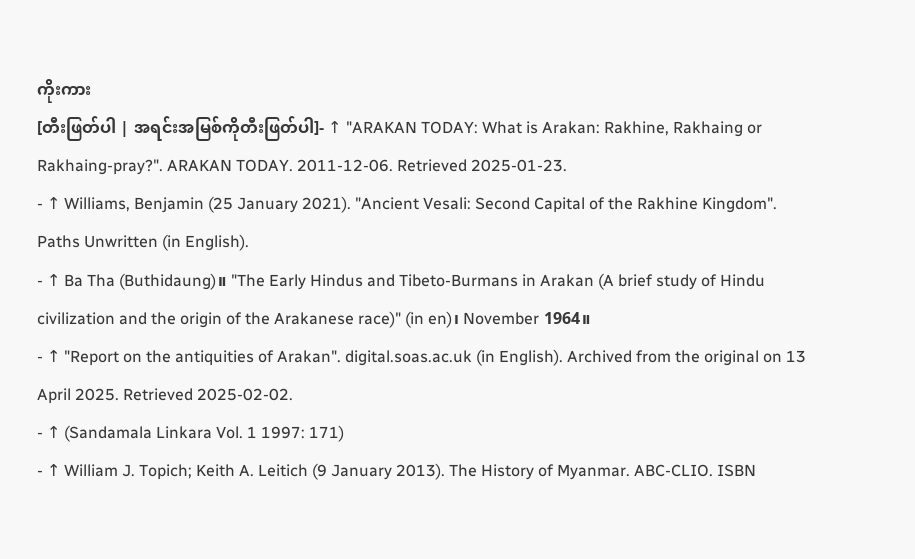ကိုးကား
[တီးဖြတ်ပါ | အရင်းအမြစ်ကိုတီးဖြတ်ပါ]- ↑ "ARAKAN TODAY: What is Arakan: Rakhine, Rakhaing or Rakhaing-pray?". ARAKAN TODAY. 2011-12-06. Retrieved 2025-01-23.
- ↑ Williams, Benjamin (25 January 2021). "Ancient Vesali: Second Capital of the Rakhine Kingdom". Paths Unwritten (in English).
- ↑ Ba Tha (Buthidaung)။ "The Early Hindus and Tibeto-Burmans in Arakan (A brief study of Hindu civilization and the origin of the Arakanese race)" (in en)၊ November 1964။
- ↑ "Report on the antiquities of Arakan". digital.soas.ac.uk (in English). Archived from the original on 13 April 2025. Retrieved 2025-02-02.
- ↑ (Sandamala Linkara Vol. 1 1997: 171)
- ↑ William J. Topich; Keith A. Leitich (9 January 2013). The History of Myanmar. ABC-CLIO. ISBN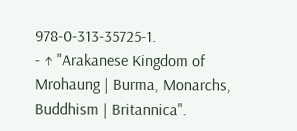978-0-313-35725-1.
- ↑ "Arakanese Kingdom of Mrohaung | Burma, Monarchs, Buddhism | Britannica".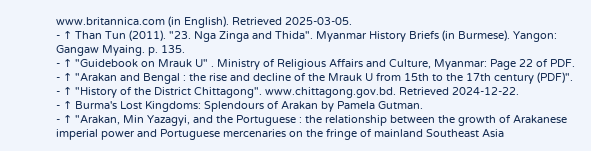www.britannica.com (in English). Retrieved 2025-03-05.
- ↑ Than Tun (2011). "23. Nga Zinga and Thida". Myanmar History Briefs (in Burmese). Yangon: Gangaw Myaing. p. 135.
- ↑ "Guidebook on Mrauk U" . Ministry of Religious Affairs and Culture, Myanmar: Page 22 of PDF.
- ↑ "Arakan and Bengal : the rise and decline of the Mrauk U from 15th to the 17th century (PDF)".
- ↑ "History of the District Chittagong". www.chittagong.gov.bd. Retrieved 2024-12-22.
- ↑ Burma's Lost Kingdoms: Splendours of Arakan by Pamela Gutman.
- ↑ "Arakan, Min Yazagyi, and the Portuguese : the relationship between the growth of Arakanese imperial power and Portuguese mercenaries on the fringe of mainland Southeast Asia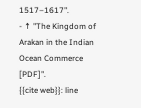1517–1617".
- ↑ "The Kingdom of Arakan in the Indian Ocean Commerce [PDF]".
{{cite web}}: line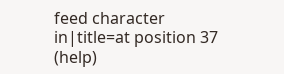feed character in|title=at position 37 (help)